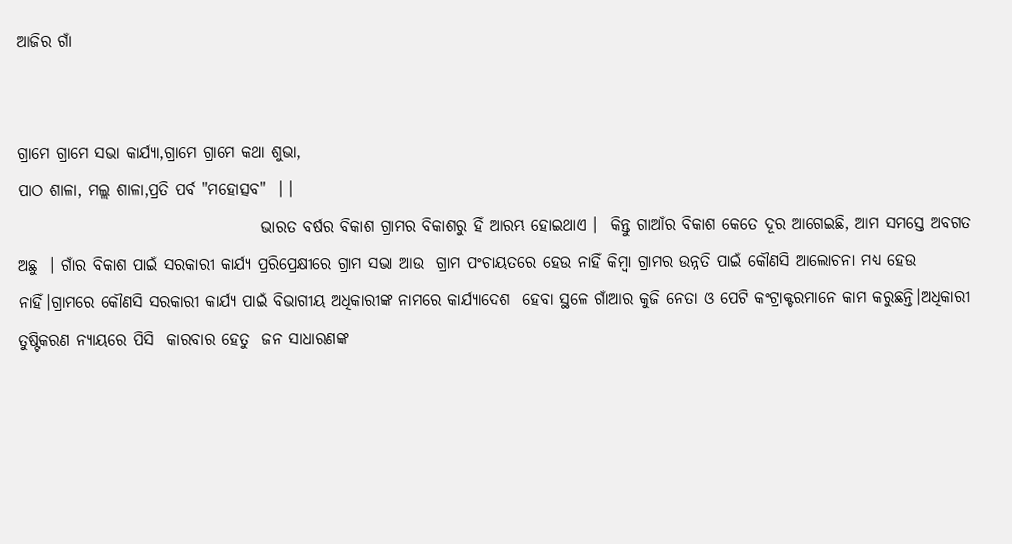ଆଜିର ଗାଁ


ଗ୍ରାମେ ଗ୍ରାମେ ସଭା କାର୍ଯ୍ୟା,ଗ୍ରାମେ ଗ୍ରାମେ କଥା ଶୁଭା,
ପାଠ ଶାଳା, ମଲ୍ଲ ଶାଳା,ପ୍ରତି ପର୍ବ "ମହୋତ୍ସବ"  । ।
                                      ଭାରତ ବର୍ଷର ବିକାଶ ଗ୍ରାମର ବିକାଶରୁ ହିଁ ଆରମ୍ଭ ହୋଇଥାଏ ।  କିନ୍ତୁ ଗାଆଁର ବିକାଶ କେତେ ଦୂର ଆଗେଇଛି, ଆମ ସମସ୍ତେ ଅବଗତ ଅଛୁ  । ଗାଁର ବିକାଶ ପାଇଁ ସରକାରୀ କାର୍ଯ୍ୟ ପ୍ରରିପ୍ରେକ୍ଷୀରେ ଗ୍ରାମ ସଭା ଆଉ  ଗ୍ରାମ ପଂଚାୟତରେ ହେଉ ନାହିଁ କିମ୍ବା ଗ୍ରାମର ଉନ୍ନତି ପାଇଁ କୌଣସି ଆଲୋଚନା ମଧ୍ୟ ହେଉ ନାହିଁ।ଗ୍ରାମରେ କୌଣସି ସରକାରୀ କାର୍ଯ୍ୟ ପାଇଁ ବିଭାଗୀୟ ଅଧିକାରୀଙ୍କ ନାମରେ କାର୍ଯ୍ୟାଦେଶ  ହେବା ସ୍ଥଳେ ଗାଁଆର କୁଜି ନେତା ଓ ପେଟି କଂଟ୍ରାକ୍ଟରମାନେ କାମ କରୁଛନ୍ତି।ଅଧିକାରୀ ତୁଷ୍ଟିକରଣ ନ୍ୟାୟରେ ପିସି  କାରବାର ହେତୁ  ଜନ ସାଧାରଣଙ୍କ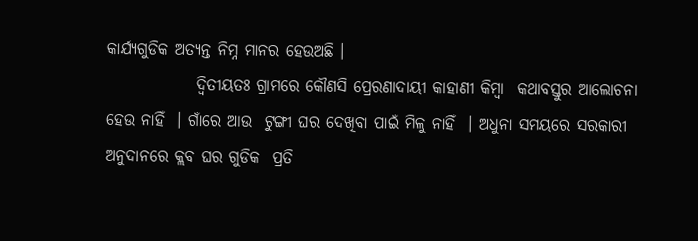କାର୍ଯ୍ୟଗୁଡିକ ଅତ୍ୟନ୍ତ ନିମ୍ନ ମାନର ହେଉଅଛି ।
              ଦ୍ୱିତୀୟତଃ ଗ୍ରାମରେ କୌଣସି ପ୍ରେରଣାଦାୟୀ କାହାଣୀ କିମ୍ବା  କଥାବସ୍ତୁର ଆଲୋଚନା ହେଉ ନାହିଁ  । ଗାଁରେ ଆଉ  ଟୁଙ୍ଗୀ ଘର ଦେଖିବା ପାଇଁ ମିଳୁ ନାହିଁ  । ଅଧୁନା ସମୟରେ ସରକାରୀ ଅନୁଦାନରେ କ୍ଲବ ଘର ଗୁଡିକ  ପ୍ରତି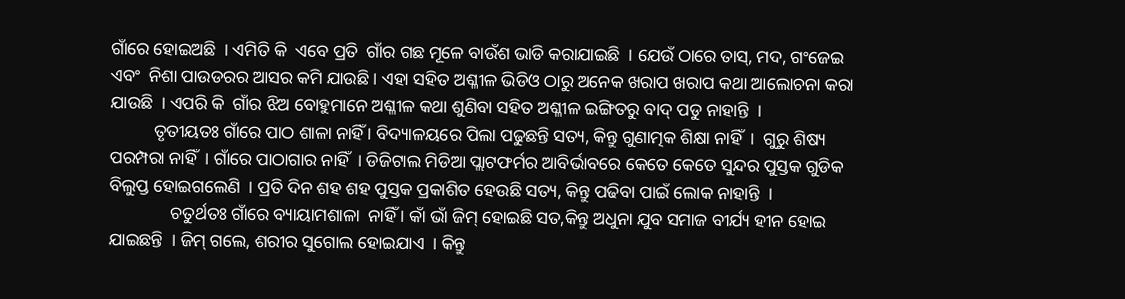ଗାଁରେ ହୋଇଅଛି  । ଏମିତି କି  ଏବେ ପ୍ରତି  ଗାଁର ଗଛ ମୂଳେ ବାଉଁଶ ଭାଡି କରାଯାଇଛି  । ଯେଉଁ ଠାରେ ତାସ୍, ମଦ, ଗଂଜେଇ ଏବଂ  ନିଶା ପାଉଡରର ଆସର କମି ଯାଉଛି । ଏହା ସହିତ ଅଶ୍ଳୀଳ ଭିଡିଓ ଠାରୁ ଅନେକ ଖରାପ ଖରାପ କଥା ଆଲୋଚନା କରା ଯାଉଛି  । ଏପରି କି  ଗାଁର ଝିଅ ବୋହୁମାନେ ଅଶ୍ଳୀଳ କଥା ଶୁଣିବା ସହିତ ଅଶ୍ଳୀଳ ଇଙ୍ଗିତରୁ ବାଦ୍ ପଡୁ ନାହାନ୍ତି  ।
          ତୃତୀୟତଃ ଗାଁରେ ପାଠ ଶାଳା ନାହିଁ । ବିଦ୍ୟାଳୟରେ ପିଲା ପଢୁଛନ୍ତି ସତ୍ୟ, କିନ୍ତୁ ଗୁଣାତ୍ମକ ଶିକ୍ଷା ନାହିଁ  ।  ଗୁରୁ ଶିଷ୍ୟ ପରମ୍ପରା ନାହିଁ  । ଗାଁରେ ପାଠାଗାର ନାହିଁ  । ଡିଜିଟାଲ ମିଡିଆ ପ୍ଲାଟଫର୍ମର ଆବିର୍ଭାବରେ କେତେ କେତେ ସୁନ୍ଦର ପୁସ୍ତକ ଗୁଡିକ ବିଲୁପ୍ତ ହୋଇଗଲେଣି  । ପ୍ରତି ଦିନ ଶହ ଶହ ପୁସ୍ତକ ପ୍ରକାଶିତ ହେଉଛି ସତ୍ୟ, କିନ୍ତୁ ପଢିବା ପାଇଁ ଲୋକ ନାହାନ୍ତି  ।
              ଚତୁର୍ଥତଃ ଗାଁରେ ବ୍ୟାୟାମଶାଳା  ନାହିଁ । କାଁ ଭାଁ ଜିମ୍ ହୋଇଛି ସତ,କିନ୍ତୁ ଅଧୁନା ଯୁବ ସମାଜ ବୀର୍ଯ୍ୟ ହୀନ ହୋଇ ଯାଇଛନ୍ତି  । ଜିମ୍ ଗଲେ, ଶରୀର ସୁଗୋଲ ହୋଇଯାଏ  । କିନ୍ତୁ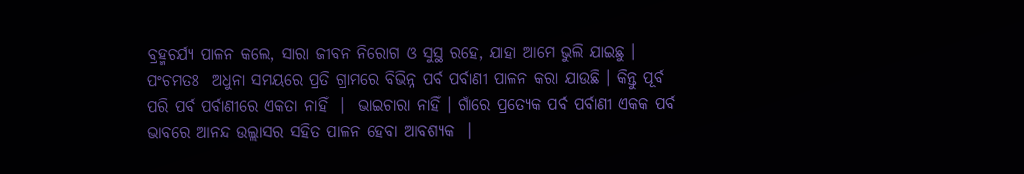ବ୍ରହ୍ମଚର୍ଯ୍ୟ ପାଳନ କଲେ, ସାରା ଜୀବନ ନିରୋଗ ଓ ସୁସ୍ଥ ରହେ, ଯାହା ଆମେ ଭୁଲି ଯାଇଛୁ ।
ପଂଚମତଃ  ଅଧୁନା ସମୟରେ ପ୍ରତି ଗ୍ରାମରେ ବିଭିନ୍ନ ପର୍ବ ପର୍ବାଣୀ ପାଳନ କରା ଯାଉଛି । କିନ୍ତୁ ପୂର୍ବ ପରି ପର୍ବ ପର୍ବାଣୀରେ ଏକତା ନାହିଁ  ।  ଭାଇଚାରା ନାହିଁ । ଗାଁରେ ପ୍ରତ୍ୟେକ ପର୍ବ ପର୍ବାଣୀ ଏକକ ପର୍ବ ଭାବରେ ଆନନ୍ଦ ଉଲ୍ଲାସର ସହିତ ପାଳନ ହେବା ଆବଶ୍ୟକ  ।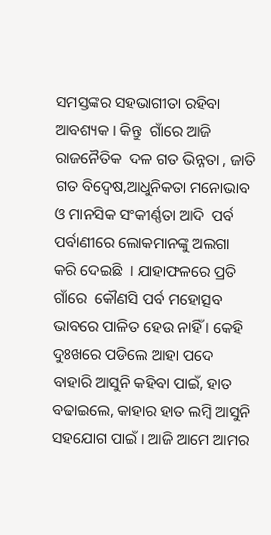ସମସ୍ତଙ୍କର ସହଭାଗୀତା ରହିବା ଆବଶ୍ୟକ । କିନ୍ତୁ  ଗାଁରେ ଆଜି ରାଜନୈତିକ  ଦଳ ଗତ ଭିନ୍ନତା , ଜାତି ଗତ ବିଦ୍ୱେଷ,ଆଧୁନିକତା ମନୋଭାବ ଓ ମାନସିକ ସଂକୀର୍ଣ୍ଣତା ଆଦି  ପର୍ବ ପର୍ବାଣୀରେ ଲୋକମାନଙ୍କୁ ଅଲଗା କରି ଦେଇଛି  । ଯାହାଫଳରେ ପ୍ରତି ଗାଁରେ  କୌଣସି ପର୍ବ ମହୋତ୍ସବ ଭାବରେ ପାଳିତ ହେଉ ନାହିଁ । କେହି ଦୁଃଖରେ ପଡିଲେ ଆହା ପଦେ ବାହାରି ଆସୁନି କହିବା ପାଇଁ, ହାତ ବଢାଇଲେ, କାହାର ହାତ ଲମ୍ବି ଆସୁନି ସହଯୋଗ ପାଇଁ । ଆଜି ଆମେ ଆମର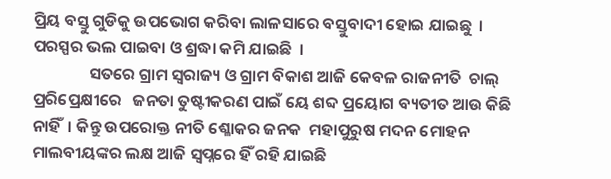ପ୍ରିୟ ବସ୍ତୁ ଗୁଡିକୁ ଉପଭୋଗ କରିବା ଲାଳସାରେ ବସ୍ତୁବାଦୀ ହୋଇ ଯାଇଛୁ  । ପରସ୍ପର ଭଲ ପାଇବା ଓ ଶ୍ରଦ୍ଧା କମି ଯାଇଛି  ।
               ସତରେ ଗ୍ରାମ ସ୍ୱରାଜ୍ୟ ଓ ଗ୍ରାମ ବିକାଶ ଆଜି କେବଳ ରାଜନୀତି  ଚାଲ୍ ପ୍ରରିପ୍ରେକ୍ଷୀରେ   ଜନତା ତୁଷ୍ଟୀକରଣ ପାଇଁ ୟେ ଶବ୍ଦ ପ୍ରୟୋଗ ବ୍ୟତୀତ ଆଉ କିଛି ନାହିଁ  । କିନ୍ତୁ ଉପରୋକ୍ତ ନୀତି ଶ୍ଳୋକର ଜନକ  ମହାପୁରୁଷ ମଦନ ମୋହନ ମାଲବୀୟଙ୍କର ଲକ୍ଷ ଆଜି ସ୍ୱପ୍ନରେ ହିଁ ରହି ଯାଇଛି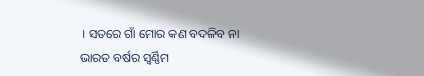। ସତରେ ଗାଁ ମୋର କଣ ବଦଳିବ ନା ଭାରତ ବର୍ଷର ସ୍ୱର୍ଣ୍ଣିମ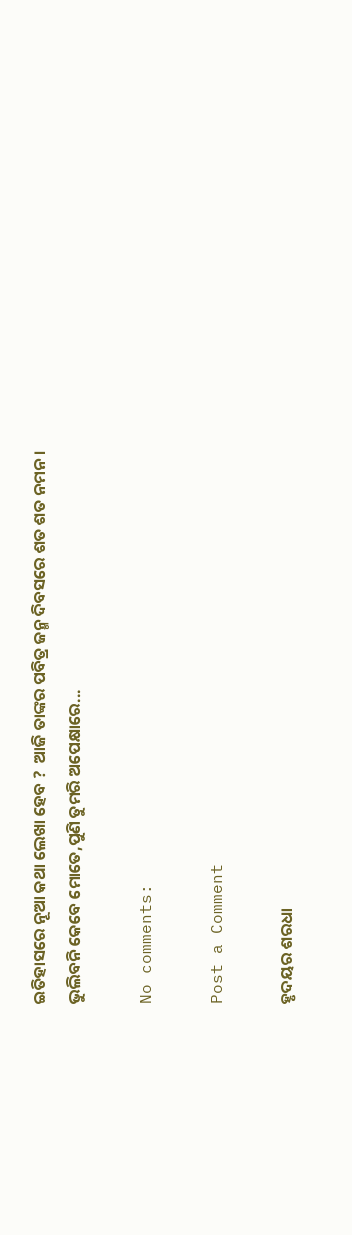ଇତିହାସରେ ନୂଆ କଥା ଲେଖା ହେବ ?  ଆଜି ତାଙ୍କର ପବିତ୍ର ଜନ୍ମ ଦିବସରେ ଶତ ଶତ ନମନ ।
ଭୁଲିବନି କେବେ ମୋତେ,ପୁଣି ତୁମରି ଅପେକ୍ଷାରେ...

No comments:

Post a Comment

ହୃଦୟର ଶରଧା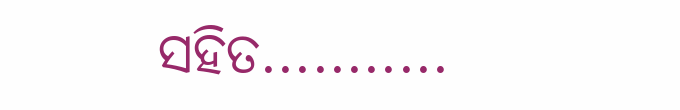ସହିତ...........